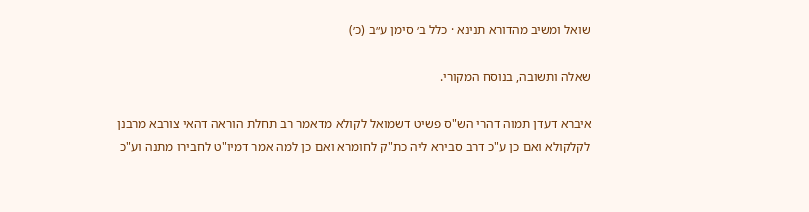שואל ומשיב מהדורא תנינא · כלל ב׳ סימן ע״ב (כ׳)

שאלה ותשובה, בנוסח המקורי.

איברא דעדן תמוה דהרי הש"ס פשיט דשמואל לקולא מדאמר רב תחלת הוראה דהאי צורבא מרבנן לקלקולא ואם כן ע"כ דרב סבירא ליה כת"ק לחומרא ואם כן למה אמר דמיו"ט לחבירו מתנה וע"כ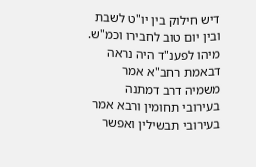דיש חילוק בין יו"ט לשבת ובין יום טוב לחבירו וכמ"ש. מיהו לפענ"ד היה נראה דבאמת רחב"א אמר משמיה דרב דמתנה בעירובי תחומין ורבא אמר בעירובי תבשילין ואפשר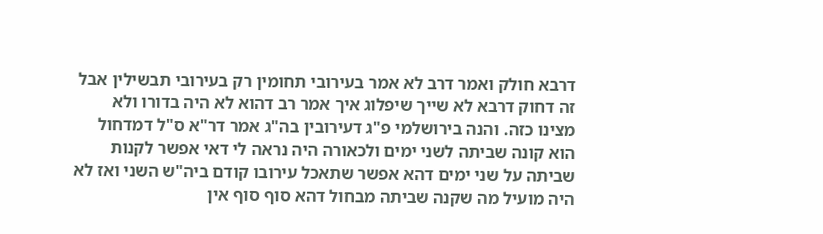דרבא חולק ואמר דרב לא אמר בעירובי תחומין רק בעירובי תבשילין אבל זה דחוק דרבא לא שייך שיפלוג איך אמר רב דהוא לא היה בדורו ולא מצינו כזה. והנה בירושלמי פ"ג דעירובין בה"ג אמר דר"א ס"ל דמדחול הוא קונה שביתה לשני ימים ולכאורה היה נראה לי דאי אפשר לקנות שביתה על שני ימים דהא אפשר שתאכל עירובו קודם ביה"ש השני ואז לא היה מועיל מה שקנה שביתה מבחול דהא סוף סוף אין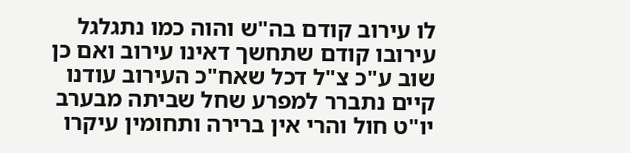לו עירוב קודם בה"ש והוה כמו נתגלגל עירובו קודם שתחשך דאינו עירוב ואם כן שוב ע"כ צ"ל דכל שאח"כ העירוב עודנו קיים נתברר למפרע שחל שביתה מבערב יו"ט חול והרי אין ברירה ותחומין עיקרו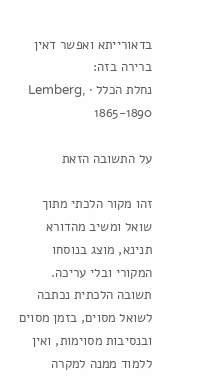בדאורייתא ואפשר דאין ברירה בזה:
נחלת הכלל · Lemberg, 1865-1890

על התשובה הזאת

זהו מקור הלכתי מתוך שואל ומשיב מהדורא תנינא, מוצג בנוסחו המקורי ובלי עריכה. תשובה הלכתית נכתבה לשואל מסוים, בזמן מסוים ובנסיבות מסוימות, ואין ללמוד ממנה למקרה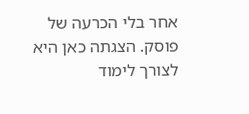אחר בלי הכרעה של פוסק. הצגתה כאן היא לצורך לימוד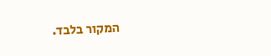המקור בלבד.